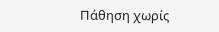Πάθηση χωρίς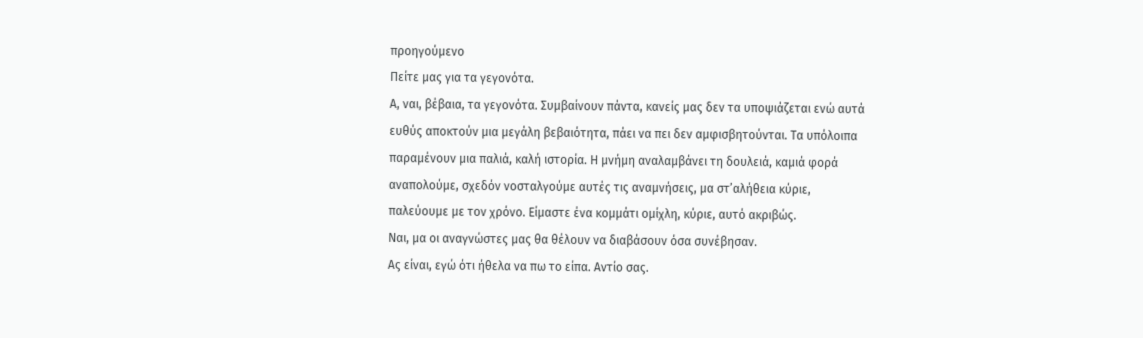προηγούμενο
Πείτε μας για τα γεγονότα.
Α, ναι, βέβαια, τα γεγονότα. Συμβαίνουν πάντα, κανείς μας δεν τα υποψιάζεται ενώ αυτά ευθύς αποκτούν μια μεγάλη βεβαιότητα, πάει να πει δεν αμφισβητούνται. Τα υπόλοιπα παραμένουν μια παλιά, καλή ιστορία. Η μνήμη αναλαμβάνει τη δουλειά, καμιά φορά αναπολούμε, σχεδόν νοσταλγούμε αυτές τις αναμνήσεις, μα στ’αλήθεια κύριε, παλεύουμε με τον χρόνο. Είμαστε ένα κομμάτι ομίχλη, κύριε, αυτό ακριβώς.
Ναι, μα οι αναγνώστες μας θα θέλουν να διαβάσουν όσα συνέβησαν.
Ας είναι, εγώ ότι ήθελα να πω το είπα. Αντίο σας.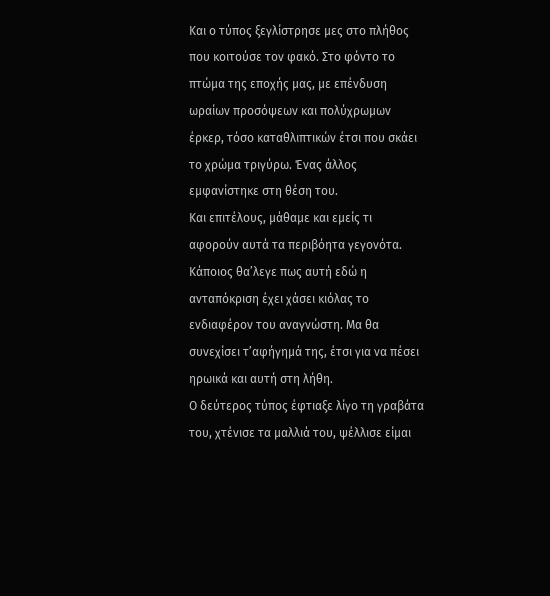Και ο τύπος ξεγλίστρησε μες στο πλήθος που κοιτούσε τον φακό. Στο φόντο το πτώμα της εποχής μας, με επένδυση ωραίων προσόψεων και πολύχρωμων έρκερ, τόσο καταθλιπτικών έτσι που σκάει το χρώμα τριγύρω. Ένας άλλος εμφανίστηκε στη θέση του.
Και επιτέλους, μάθαμε και εμείς τι αφορούν αυτά τα περιβόητα γεγονότα. Κάποιος θα’λεγε πως αυτή εδώ η ανταπόκριση έχει χάσει κιόλας το ενδιαφέρον του αναγνώστη. Μα θα συνεχίσει τ’αφήγημά της, έτσι για να πέσει ηρωικά και αυτή στη λήθη.
Ο δεύτερος τύπος έφτιαξε λίγο τη γραβάτα του, χτένισε τα μαλλιά του, ψέλλισε είμαι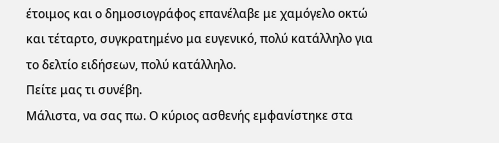έτοιμος και ο δημοσιογράφος επανέλαβε με χαμόγελο οκτώ και τέταρτο, συγκρατημένο μα ευγενικό, πολύ κατάλληλο για το δελτίο ειδήσεων, πολύ κατάλληλο.
Πείτε μας τι συνέβη.
Μάλιστα, να σας πω. Ο κύριος ασθενής εμφανίστηκε στα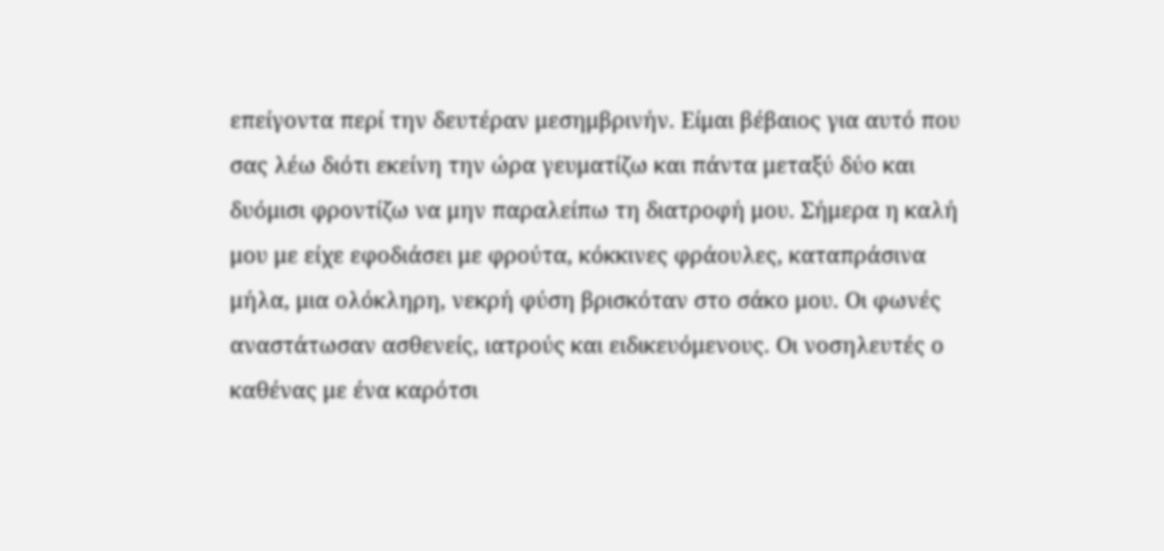επείγοντα περί την δευτέραν μεσημβρινήν. Είμαι βέβαιος για αυτό που σας λέω διότι εκείνη την ώρα γευματίζω και πάντα μεταξύ δύο και δυόμισι φροντίζω να μην παραλείπω τη διατροφή μου. Σήμερα η καλή μου με είχε εφοδιάσει με φρούτα, κόκκινες φράουλες, καταπράσινα μήλα, μια ολόκληρη, νεκρή φύση βρισκόταν στο σάκο μου. Οι φωνές αναστάτωσαν ασθενείς, ιατρούς και ειδικευόμενους. Οι νοσηλευτές ο καθένας με ένα καρότσι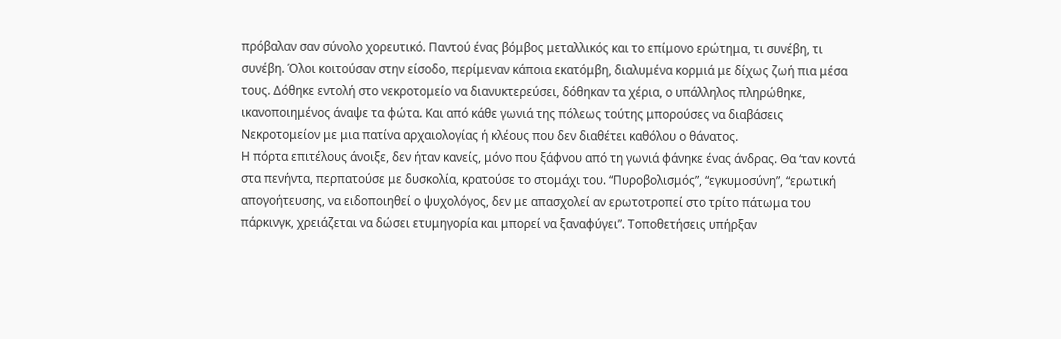πρόβαλαν σαν σύνολο χορευτικό. Παντού ένας βόμβος μεταλλικός και το επίμονο ερώτημα, τι συνέβη, τι συνέβη. Όλοι κοιτούσαν στην είσοδο, περίμεναν κάποια εκατόμβη, διαλυμένα κορμιά με δίχως ζωή πια μέσα τους. Δόθηκε εντολή στο νεκροτομείο να διανυκτερεύσει, δόθηκαν τα χέρια, ο υπάλληλος πληρώθηκε, ικανοποιημένος άναψε τα φώτα. Και από κάθε γωνιά της πόλεως τούτης μπορούσες να διαβάσεις Νεκροτομείον με μια πατίνα αρχαιολογίας ή κλέους που δεν διαθέτει καθόλου ο θάνατος.
Η πόρτα επιτέλους άνοιξε, δεν ήταν κανείς, μόνο που ξάφνου από τη γωνιά φάνηκε ένας άνδρας. Θα ‘ταν κοντά στα πενήντα, περπατούσε με δυσκολία, κρατούσε το στομάχι του. “Πυροβολισμός”, “εγκυμοσύνη”, “ερωτική απογοήτευσης, να ειδοποιηθεί ο ψυχολόγος, δεν με απασχολεί αν ερωτοτροπεί στο τρίτο πάτωμα του πάρκινγκ, χρειάζεται να δώσει ετυμηγορία και μπορεί να ξαναφύγει”. Τοποθετήσεις υπήρξαν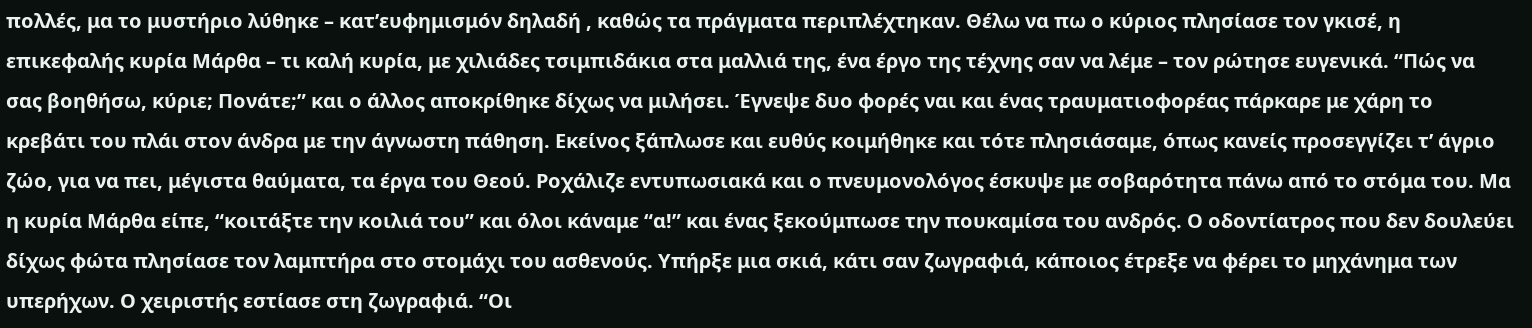πολλές, μα το μυστήριο λύθηκε – κατ’ευφημισμόν δηλαδή , καθώς τα πράγματα περιπλέχτηκαν. Θέλω να πω ο κύριος πλησίασε τον γκισέ, η επικεφαλής κυρία Μάρθα – τι καλή κυρία, με χιλιάδες τσιμπιδάκια στα μαλλιά της, ένα έργο της τέχνης σαν να λέμε – τον ρώτησε ευγενικά. “Πώς να σας βοηθήσω, κύριε; Πονάτε;” και ο άλλος αποκρίθηκε δίχως να μιλήσει. Έγνεψε δυο φορές ναι και ένας τραυματιοφορέας πάρκαρε με χάρη το κρεβάτι του πλάι στον άνδρα με την άγνωστη πάθηση. Εκείνος ξάπλωσε και ευθύς κοιμήθηκε και τότε πλησιάσαμε, όπως κανείς προσεγγίζει τ’ άγριο ζώο, για να πει, μέγιστα θαύματα, τα έργα του Θεού. Ροχάλιζε εντυπωσιακά και ο πνευμονολόγος έσκυψε με σοβαρότητα πάνω από το στόμα του. Μα η κυρία Μάρθα είπε, “κοιτάξτε την κοιλιά του” και όλοι κάναμε “α!” και ένας ξεκούμπωσε την πουκαμίσα του ανδρός. Ο οδοντίατρος που δεν δουλεύει δίχως φώτα πλησίασε τον λαμπτήρα στο στομάχι του ασθενούς. Υπήρξε μια σκιά, κάτι σαν ζωγραφιά, κάποιος έτρεξε να φέρει το μηχάνημα των υπερήχων. Ο χειριστής εστίασε στη ζωγραφιά. “Οι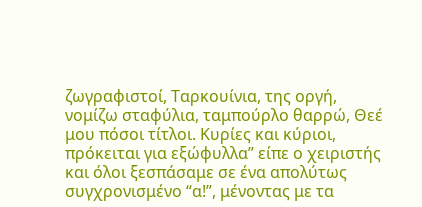ζωγραφιστοί, Ταρκουίνια, της οργή, νομίζω σταφύλια, ταμπούρλο θαρρώ, Θεέ μου πόσοι τίτλοι. Κυρίες και κύριοι, πρόκειται για εξώφυλλα” είπε ο χειριστής και όλοι ξεσπάσαμε σε ένα απολύτως συγχρονισμένο “α!”, μένοντας με τα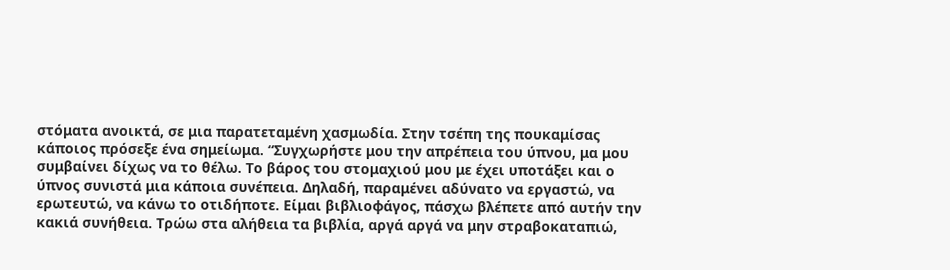στόματα ανοικτά, σε μια παρατεταμένη χασμωδία. Στην τσέπη της πουκαμίσας κάποιος πρόσεξε ένα σημείωμα. “Συγχωρήστε μου την απρέπεια του ύπνου, μα μου συμβαίνει δίχως να το θέλω. Το βάρος του στομαχιού μου με έχει υποτάξει και ο ύπνος συνιστά μια κάποια συνέπεια. Δηλαδή, παραμένει αδύνατο να εργαστώ, να ερωτευτώ, να κάνω το οτιδήποτε. Είμαι βιβλιοφάγος, πάσχω βλέπετε από αυτήν την κακιά συνήθεια. Τρώω στα αλήθεια τα βιβλία, αργά αργά να μην στραβοκαταπιώ,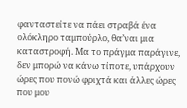φανταστείτε να πάει στραβά ένα ολόκληρο ταμπούρλο, θα’ναι μια καταστροφή. Μα το πράγμα παράγινε, δεν μπορώ να κάνω τίποτε, υπάρχουν ώρες που πονώ φριχτά και άλλες ώρες που μου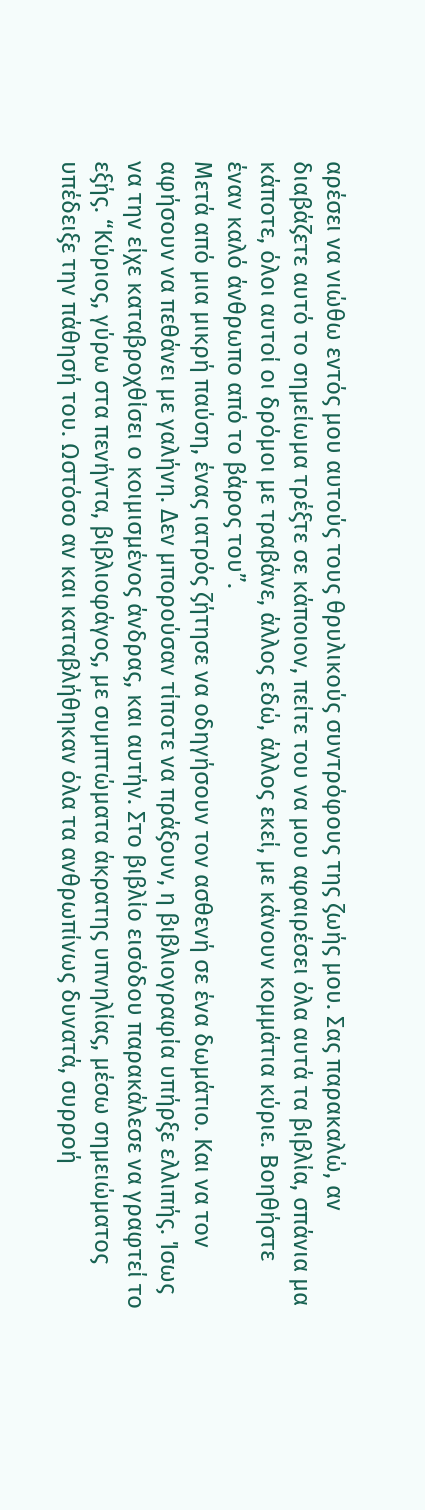αρέσει να νιώθω εντός μου αυτούς τους θρυλικούς συντρόφους της ζωής μου. Σας παρακαλώ, αν διαβάζετε αυτό το σημείωμα τρέξτε σε κάποιον, πείτε του να μου αφαιρέσει όλα αυτά τα βιβλία, σπάνια μα κάποτε, όλοι αυτοί οι δρόμοι με τραβάνε, άλλος εδώ, άλλος εκεί, με κάνουν κομμάτια κύριε. Βοηθήστε έναν καλό άνθρωπο από το βάρος του”.
Μετά από μια μικρή παύση, ένας ιατρός ζήτησε να οδηγήσουν τον ασθενή σε ένα δωμάτιο. Και να τον αφήσουν να πεθάνει με γαλήνη. Δεν μπορούσαν τίποτε να πράξουν, η βιβλιογραφία υπήρξε ελλιπής. Ίσως να την είχε καταβροχθίσει ο κοιμισμένος άνδρας, και αυτήν. Στο βιβλίο εισόδου παρακάλεσε να γραφτεί το εξής. “Κύριος, γύρω στα πενήντα, βιβλιοφάγος, με συμπτώματα άκρατης υπνηλίας, μέσω σημειώματος υπέδειξε την πάθησή του. Ωστόσο αν και καταβλήθηκαν όλα τα ανθρωπίνως δυνατά, συρροή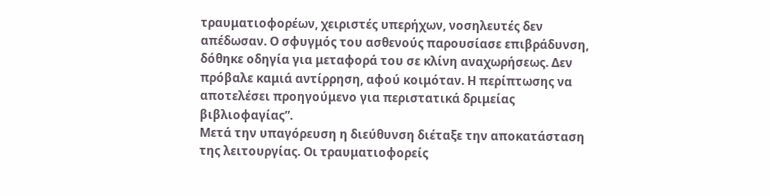τραυματιοφορέων, χειριστές υπερήχων, νοσηλευτές δεν απέδωσαν. Ο σφυγμός του ασθενούς παρουσίασε επιβράδυνση, δόθηκε οδηγία για μεταφορά του σε κλίνη αναχωρήσεως. Δεν πρόβαλε καμιά αντίρρηση, αφού κοιμόταν. Η περίπτωσης να αποτελέσει προηγούμενο για περιστατικά δριμείας βιβλιοφαγίας”.
Μετά την υπαγόρευση η διεύθυνση διέταξε την αποκατάσταση της λειτουργίας. Οι τραυματιοφορείς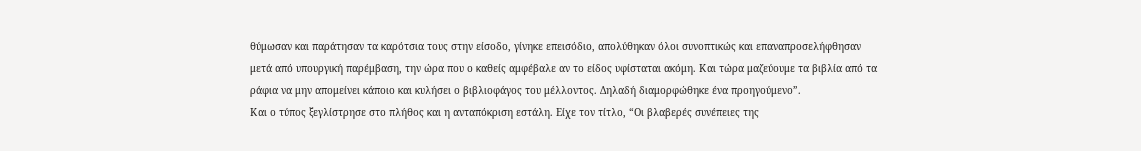θύμωσαν και παράτησαν τα καρότσια τους στην είσοδο, γίνηκε επεισόδιο, απολύθηκαν όλοι συνοπτικώς και επαναπροσελήφθησαν μετά από υπουργική παρέμβαση, την ώρα που ο καθείς αμφέβαλε αν το είδος υφίσταται ακόμη. Και τώρα μαζεύουμε τα βιβλία από τα ράφια να μην απομείνει κάποιο και κυλήσει ο βιβλιοφάγος του μέλλοντος. Δηλαδή διαμορφώθηκε ένα προηγούμενο”.
Και ο τύπος ξεγλίστρησε στο πλήθος και η ανταπόκριση εστάλη. Είχε τον τίτλο, “Οι βλαβερές συνέπειες της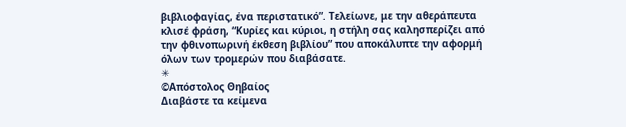βιβλιοφαγίας, ένα περιστατικό”. Τελείωνε, με την αθεράπευτα κλισέ φράση, “Κυρίες και κύριοι, η στήλη σας καλησπερίζει από την φθινοπωρινή έκθεση βιβλίου” που αποκάλυπτε την αφορμή όλων των τρομερών που διαβάσατε.
✳
©Απόστολος Θηβαίος
Διαβάστε τα κείμενα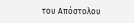του Απόστολου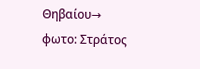Θηβαίου→
φωτο: Στράτος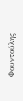Φουντούλης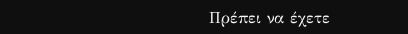Πρέπει να έχετε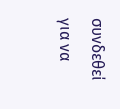συνδεθεί για να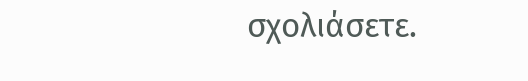σχολιάσετε.